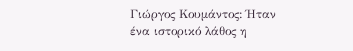Γιώργος Κουμάντος: Ήταν ένα ιστορικό λάθος η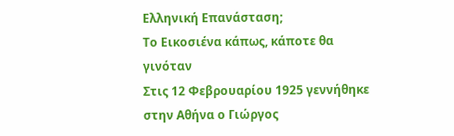Ελληνική Επανάσταση;
Το Εικοσιένα κάπως, κάποτε θα γινόταν
Στις 12 Φεβρουαρίου 1925 γεννήθηκε στην Αθήνα ο Γιώργος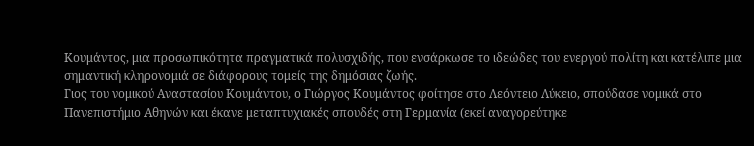Κουμάντος, μια προσωπικότητα πραγματικά πολυσχιδής, που ενσάρκωσε το ιδεώδες του ενεργού πολίτη και κατέλιπε μια σημαντική κληρονομιά σε διάφορους τομείς της δημόσιας ζωής.
Γιος του νομικού Αναστασίου Κουμάντου, ο Γιώργος Κουμάντος φοίτησε στο Λεόντειο Λύκειο, σπούδασε νομικά στο Πανεπιστήμιο Αθηνών και έκανε μεταπτυχιακές σπουδές στη Γερμανία (εκεί αναγορεύτηκε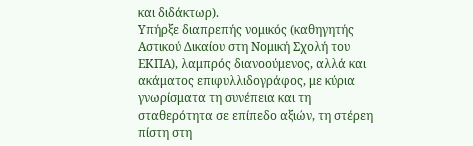και διδάκτωρ).
Υπήρξε διαπρεπής νομικός (καθηγητής Αστικού Δικαίου στη Νομική Σχολή του ΕΚΠΑ), λαμπρός διανοούμενος, αλλά και ακάματος επιφυλλιδογράφος, με κύρια γνωρίσματα τη συνέπεια και τη σταθερότητα σε επίπεδο αξιών, τη στέρεη πίστη στη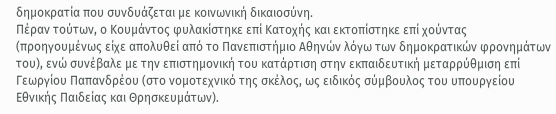δημοκρατία που συνδυάζεται με κοινωνική δικαιοσύνη.
Πέραν τούτων, ο Κουμάντος φυλακίστηκε επί Κατοχής και εκτοπίστηκε επί χούντας (προηγουμένως είχε απολυθεί από το Πανεπιστήμιο Αθηνών λόγω των δημοκρατικών φρονημάτων του), ενώ συνέβαλε με την επιστημονική του κατάρτιση στην εκπαιδευτική μεταρρύθμιση επί Γεωργίου Παπανδρέου (στο νομοτεχνικό της σκέλος, ως ειδικός σύμβουλος του υπουργείου Εθνικής Παιδείας και Θρησκευμάτων).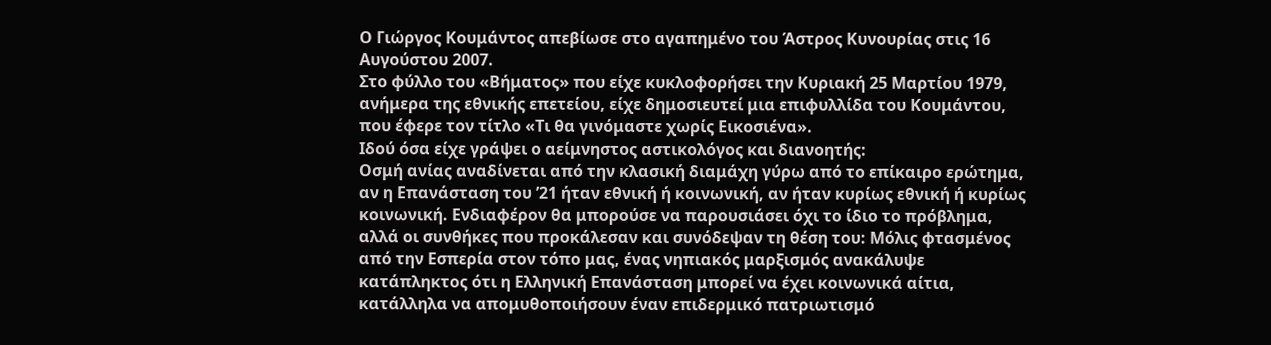Ο Γιώργος Κουμάντος απεβίωσε στο αγαπημένο του Άστρος Κυνουρίας στις 16 Αυγούστου 2007.
Στο φύλλο του «Βήματος» που είχε κυκλοφορήσει την Κυριακή 25 Μαρτίου 1979, ανήμερα της εθνικής επετείου, είχε δημοσιευτεί μια επιφυλλίδα του Κουμάντου, που έφερε τον τίτλο «Τι θα γινόμαστε χωρίς Εικοσιένα».
Ιδού όσα είχε γράψει ο αείμνηστος αστικολόγος και διανοητής:
Οσμή ανίας αναδίνεται από την κλασική διαμάχη γύρω από το επίκαιρο ερώτημα, αν η Επανάσταση του ’21 ήταν εθνική ή κοινωνική, αν ήταν κυρίως εθνική ή κυρίως κοινωνική. Ενδιαφέρον θα μπορούσε να παρουσιάσει όχι το ίδιο το πρόβλημα, αλλά οι συνθήκες που προκάλεσαν και συνόδεψαν τη θέση του: Μόλις φτασμένος από την Εσπερία στον τόπο μας, ένας νηπιακός μαρξισμός ανακάλυψε κατάπληκτος ότι η Ελληνική Επανάσταση μπορεί να έχει κοινωνικά αίτια, κατάλληλα να απομυθοποιήσουν έναν επιδερμικό πατριωτισμό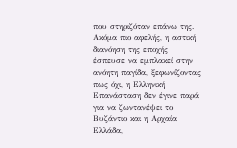που στηριζόταν επάνω της. Ακόμα πιο αφελής, η αστική διανόηση της εποχής έσπευσε να εμπλακεί στην ανόητη παγίδα, ξεφωνίζοντας πως όχι, η Ελληνική Επανάσταση δεν έγινε παρά για να ζωντανέψει το Βυζάντιο και η Αρχαία Ελλάδα,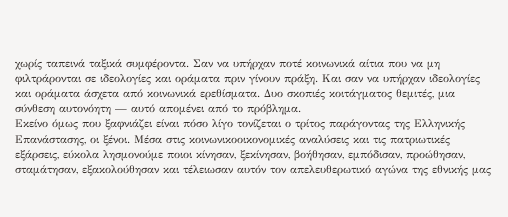χωρίς ταπεινά ταξικά συμφέροντα. Σαν να υπήρχαν ποτέ κοινωνικά αίτια που να μη φιλτράρονται σε ιδεολογίες και οράματα πριν γίνουν πράξη. Και σαν να υπήρχαν ιδεολογίες και οράματα άσχετα από κοινωνικά ερεθίσματα. Δυο σκοπιές κοιτάγματος θεμιτές, μια σύνθεση αυτονόητη — αυτό απομένει από το πρόβλημα.
Εκείνο όμως που ξαφνιάζει είναι πόσο λίγο τονίζεται ο τρίτος παράγοντας της Ελληνικής Επανάστασης, οι ξένοι. Μέσα στις κοινωνικοοικονομικές αναλύσεις και τις πατριωτικές εξάρσεις, εύκολα λησμονούμε ποιοι κίνησαν, ξεκίνησαν, βοήθησαν, εμπόδισαν, προώθησαν, σταμάτησαν, εξακολούθησαν και τέλειωσαν αυτόν τον απελευθερωτικό αγώνα της εθνικής μας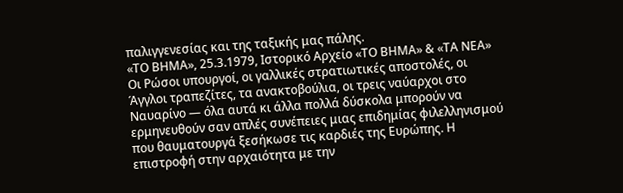παλιγγενεσίας και της ταξικής μας πάλης.
«ΤΟ ΒΗΜΑ», 25.3.1979, Ιστορικό Αρχείο «ΤΟ ΒΗΜΑ» & «ΤΑ ΝΕΑ»
Οι Ρώσοι υπουργοί, οι γαλλικές στρατιωτικές αποστολές, οι Άγγλοι τραπεζίτες, τα ανακτοβούλια, οι τρεις ναύαρχοι στο Ναυαρίνο — όλα αυτά κι άλλα πολλά δύσκολα μπορούν να ερμηνευθούν σαν απλές συνέπειες μιας επιδημίας φιλελληνισμού που θαυματουργά ξεσήκωσε τις καρδιές της Ευρώπης. Η επιστροφή στην αρχαιότητα με την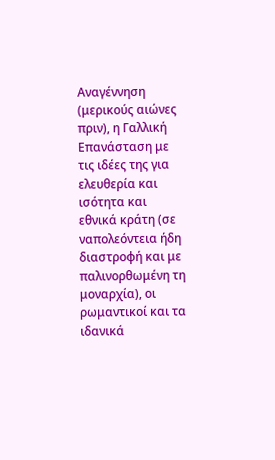Αναγέννηση (μερικούς αιώνες πριν), η Γαλλική Επανάσταση με τις ιδέες της για ελευθερία και ισότητα και εθνικά κράτη (σε ναπολεόντεια ήδη διαστροφή και με παλινορθωμένη τη μοναρχία), οι ρωμαντικοί και τα ιδανικά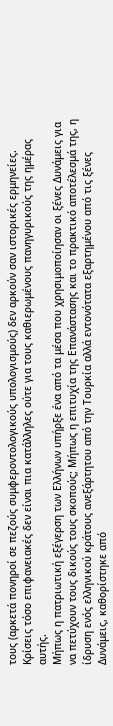τους (αρκετά πονηροί σε πεζούς συμφεροντολογικούς υπολογισμούς) δεν αρκούν σαν ιστορικές ερμηνείες. Κρίσεις τόσο επιφανειακές δεν είναι πια κατάλληλες ούτε για τους καθιερωμένους πανηγυρικούς της ημέρας αυτής.
Μήπως η πατριωτική εξέγερση των Ελλήνων υπήρξε ένα από τα μέσα που χρησιμοποίησαν οι ξένες Δυνάμεις για να πετύχουν τους δικούς τους σκοπούς; Μήπως η επιτυχία της Επανάστασης και το πρακτικό αποτέλεσμά της, η ίδρυση ενός ελληνικού κράτους ανεξάρτητου από την Τουρκία αλλά εντονότατα εξαρτημένου από τις ξένες Δυνάμεις, καθορίστηκε από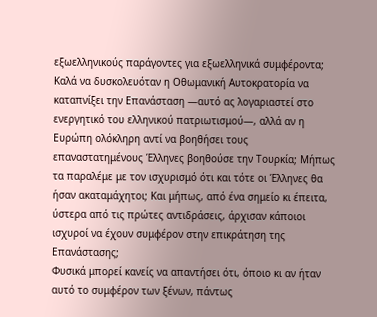εξωελληνικούς παράγοντες για εξωελληνικά συμφέροντα; Καλά να δυσκολευόταν η Οθωμανική Αυτοκρατορία να καταπνίξει την Επανάσταση —αυτό ας λογαριαστεί στο ενεργητικό του ελληνικού πατριωτισμού—, αλλά αν η Ευρώπη ολόκληρη αντί να βοηθήσει τους επαναστατημένους Έλληνες βοηθούσε την Τουρκία; Μήπως τα παραλέμε με τον ισχυρισμό ότι και τότε οι Έλληνες θα ήσαν ακαταμάχητοι; Και μήπως, από ένα σημείο κι έπειτα, ύστερα από τις πρώτες αντιδράσεις, άρχισαν κάποιοι ισχυροί να έχουν συμφέρον στην επικράτηση της Επανάστασης;
Φυσικά μπορεί κανείς να απαντήσει ότι, όποιο κι αν ήταν αυτό το συμφέρον των ξένων, πάντως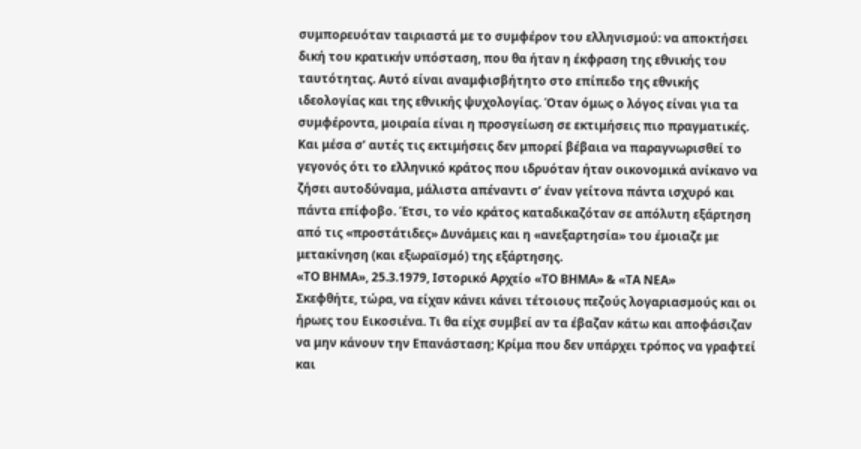συμπορευόταν ταιριαστά με το συμφέρον του ελληνισμού: να αποκτήσει δική του κρατικήν υπόσταση, που θα ήταν η έκφραση της εθνικής του ταυτότητας. Αυτό είναι αναμφισβήτητο στο επίπεδο της εθνικής ιδεολογίας και της εθνικής ψυχολογίας. Όταν όμως ο λόγος είναι για τα συμφέροντα, μοιραία είναι η προσγείωση σε εκτιμήσεις πιο πραγματικές. Και μέσα σ’ αυτές τις εκτιμήσεις δεν μπορεί βέβαια να παραγνωρισθεί το γεγονός ότι το ελληνικό κράτος που ιδρυόταν ήταν οικονομικά ανίκανο να ζήσει αυτοδύναμα, μάλιστα απέναντι σ’ έναν γείτονα πάντα ισχυρό και πάντα επίφοβο. Έτσι, το νέο κράτος καταδικαζόταν σε απόλυτη εξάρτηση από τις «προστάτιδες» Δυνάμεις και η «ανεξαρτησία» του έμοιαζε με μετακίνηση (και εξωραϊσμό) της εξάρτησης.
«ΤΟ ΒΗΜΑ», 25.3.1979, Ιστορικό Αρχείο «ΤΟ ΒΗΜΑ» & «ΤΑ ΝΕΑ»
Σκεφθήτε, τώρα, να είχαν κάνει κάνει τέτοιους πεζούς λογαριασμούς και οι ήρωες του Εικοσιένα. Τι θα είχε συμβεί αν τα έβαζαν κάτω και αποφάσιζαν να μην κάνουν την Επανάσταση; Κρίμα που δεν υπάρχει τρόπος να γραφτεί και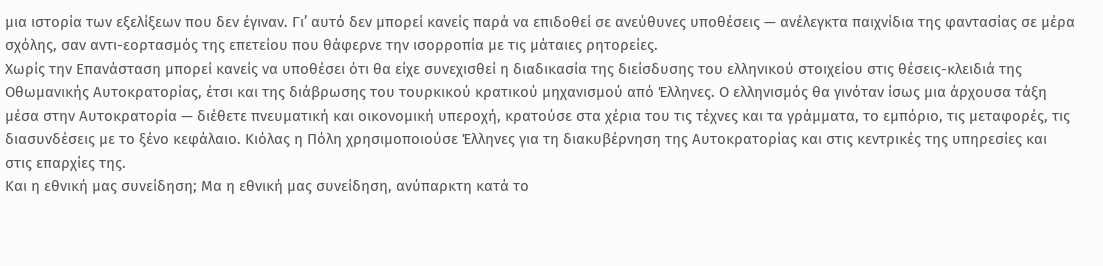μια ιστορία των εξελίξεων που δεν έγιναν. Γι’ αυτό δεν μπορεί κανείς παρά να επιδοθεί σε ανεύθυνες υποθέσεις — ανέλεγκτα παιχνίδια της φαντασίας σε μέρα σχόλης, σαν αντι-εορτασμός της επετείου που θάφερνε την ισορροπία με τις μάταιες ρητορείες.
Χωρίς την Επανάσταση μπορεί κανείς να υποθέσει ότι θα είχε συνεχισθεί η διαδικασία της διείσδυσης του ελληνικού στοιχείου στις θέσεις-κλειδιά της Οθωμανικής Αυτοκρατορίας, έτσι και της διάβρωσης του τουρκικού κρατικού μηχανισμού από Έλληνες. Ο ελληνισμός θα γινόταν ίσως μια άρχουσα τάξη μέσα στην Αυτοκρατορία — διέθετε πνευματική και οικονομική υπεροχή, κρατούσε στα χέρια του τις τέχνες και τα γράμματα, το εμπόριο, τις μεταφορές, τις διασυνδέσεις με το ξένο κεφάλαιο. Κιόλας η Πόλη χρησιμοποιούσε Έλληνες για τη διακυβέρνηση της Αυτοκρατορίας και στις κεντρικές της υπηρεσίες και στις επαρχίες της.
Και η εθνική μας συνείδηση; Μα η εθνική μας συνείδηση, ανύπαρκτη κατά το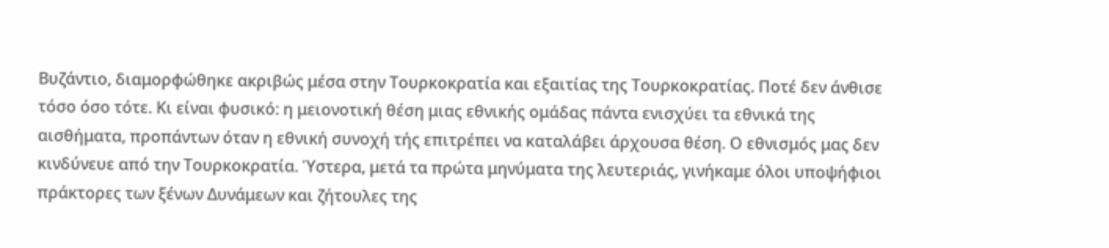Βυζάντιο, διαμορφώθηκε ακριβώς μέσα στην Τουρκοκρατία και εξαιτίας της Τουρκοκρατίας. Ποτέ δεν άνθισε τόσο όσο τότε. Κι είναι φυσικό: η μειονοτική θέση μιας εθνικής ομάδας πάντα ενισχύει τα εθνικά της αισθήματα, προπάντων όταν η εθνική συνοχή τής επιτρέπει να καταλάβει άρχουσα θέση. Ο εθνισμός μας δεν κινδύνευε από την Τουρκοκρατία. Ύστερα, μετά τα πρώτα μηνύματα της λευτεριάς, γινήκαμε όλοι υποψήφιοι πράκτορες των ξένων Δυνάμεων και ζήτουλες της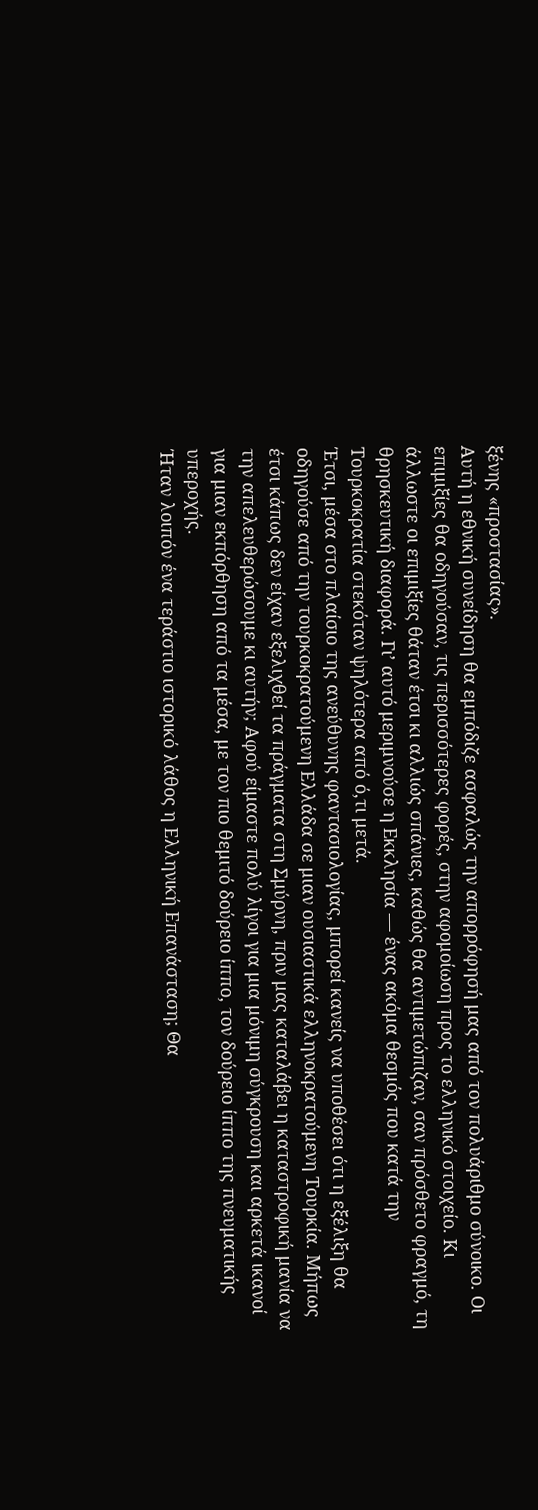ξένης «προστασίας».
Αυτή η εθνική συνείδηση θα εμπόδιζε ασφαλώς την απορρόφησή μας από τον πολυάριθμο σύνοικο. Οι επιμιξίες θα οδηγούσαν, τις περισσότερες φορές, στην αφομοίωση προς το ελληνικό στοιχείο. Κι άλλωστε οι επιμιξίες θάταν έτσι κι αλλιώς σπάνιες, καθώς θα αντιμετώπιζαν, σαν πρόσθετο φραγμό, τη θρησκευτική διαφορά. Γι’ αυτό μεριμνούσε η Εκκλησία — ένας ακόμα θεσμός που κατά την Τουρκοκρατία στεκόταν ψηλότερα από ό,τι μετά.
Έτσι, μέσα στο πλαίσιο της ανεύθυνης φαντασιολογίας, μπορεί κανείς να υποθέσει ότι η εξέλιξη θα οδηγούσε από την τουρκοκρατούμενη Ελλάδα σε μιαν ουσιαστικά ελληνοκρατούμενη Τουρκία. Μήπως έτσι κάπως δεν είχαν εξελιχθεί τα πράγματα στη Σμύρνη, πριν μας καταλάβει η καταστροφική μανία να την απελευθερώσουμε κι αυτήν; Αφού είμαστε πολύ λίγοι για μια μόνιμη σύγκρουση και αρκετά ικανοί για μιαν εκπόρθηση από τα μέσα, με τον πιο θεμιτό δούρειο ίππο, τον δούρειο ίππο της πνευματικής υπεροχής.
Ήταν λοιπόν ένα τεράστιο ιστορικό λάθος η Ελληνική Επανάσταση; Θα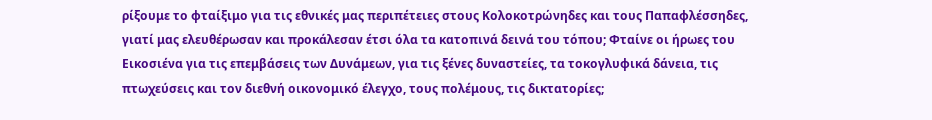ρίξουμε το φταίξιμο για τις εθνικές μας περιπέτειες στους Κολοκοτρώνηδες και τους Παπαφλέσσηδες, γιατί μας ελευθέρωσαν και προκάλεσαν έτσι όλα τα κατοπινά δεινά του τόπου; Φταίνε οι ήρωες του Εικοσιένα για τις επεμβάσεις των Δυνάμεων, για τις ξένες δυναστείες, τα τοκογλυφικά δάνεια, τις πτωχεύσεις και τον διεθνή οικονομικό έλεγχο, τους πολέμους, τις δικτατορίες;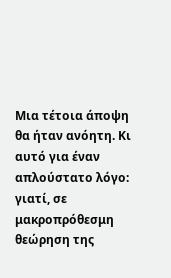Μια τέτοια άποψη θα ήταν ανόητη. Κι αυτό για έναν απλούστατο λόγο: γιατί, σε μακροπρόθεσμη θεώρηση της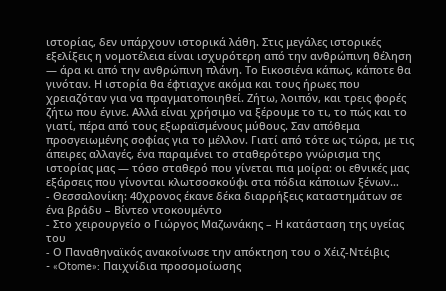ιστορίας, δεν υπάρχουν ιστορικά λάθη. Στις μεγάλες ιστορικές εξελίξεις η νομοτέλεια είναι ισχυρότερη από την ανθρώπινη θέληση — άρα κι από την ανθρώπινη πλάνη. Το Εικοσιένα κάπως, κάποτε θα γινόταν. Η ιστορία θα έφτιαχνε ακόμα και τους ήρωες που χρειαζόταν για να πραγματοποιηθεί. Ζήτω, λοιπόν, και τρεις φορές ζήτω που έγινε. Αλλά είναι χρήσιμο να ξέρουμε το τι, το πώς και το γιατί, πέρα από τους εξωραϊσμένους μύθους. Σαν απόθεμα προσγειωμένης σοφίας για το μέλλον. Γιατί από τότε ως τώρα, με τις άπειρες αλλαγές, ένα παραμένει το σταθερότερο γνώρισμα της ιστορίας μας — τόσο σταθερό που γίνεται πια μοίρα: οι εθνικές μας εξάρσεις που γίνονται κλωτσοσκούφι στα πόδια κάποιων ξένων…
- Θεσσαλονίκη: 40χρονος έκανε δέκα διαρρήξεις καταστημάτων σε ένα βράδυ – Βίντεο ντοκουμέντο
- Στο χειρουργείο ο Γιώργος Μαζωνάκης – Η κατάσταση της υγείας του
- Ο Παναθηναϊκός ανακοίνωσε την απόκτηση του ο Χέιζ-Ντέιβις
- «Otome»: Παιχνίδια προσομοίωσης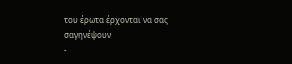του έρωτα έρχονται να σας σαγηνέψουν
-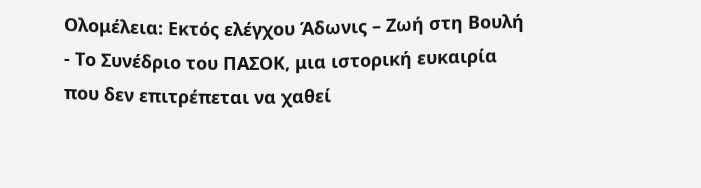Ολομέλεια: Εκτός ελέγχου Άδωνις – Ζωή στη Βουλή
- Το Συνέδριο του ΠΑΣΟΚ, μια ιστορική ευκαιρία που δεν επιτρέπεται να χαθεί